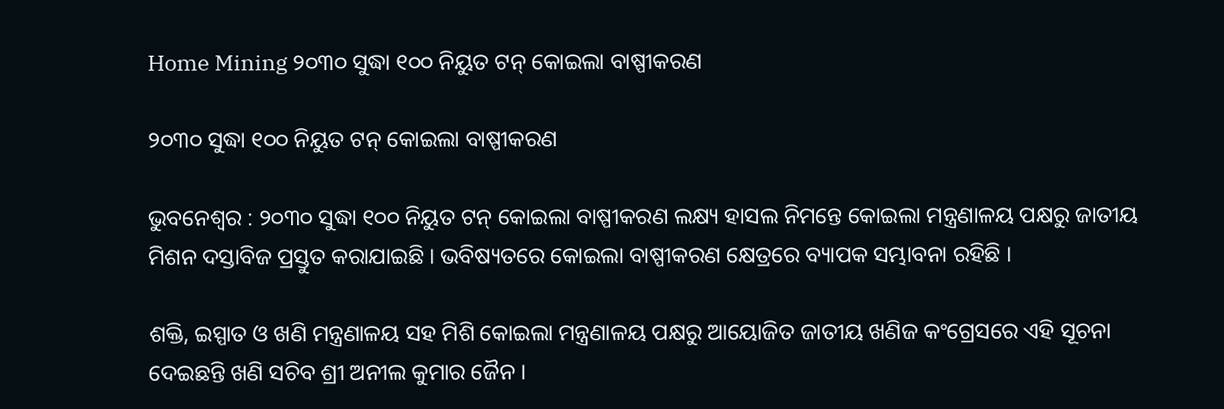Home Mining ୨୦୩୦ ସୁଦ୍ଧା ୧୦୦ ନିୟୁତ ଟନ୍‌ କୋଇଲା ବାଷ୍ପୀକରଣ

୨୦୩୦ ସୁଦ୍ଧା ୧୦୦ ନିୟୁତ ଟନ୍‌ କୋଇଲା ବାଷ୍ପୀକରଣ

ଭୁବନେଶ୍ୱର : ୨୦୩୦ ସୁଦ୍ଧା ୧୦୦ ନିୟୁତ ଟନ୍‌ କୋଇଲା ବାଷ୍ପୀକରଣ ଲକ୍ଷ୍ୟ ହାସଲ ନିମନ୍ତେ କୋଇଲା ମନ୍ତ୍ରଣାଳୟ ପକ୍ଷରୁ ଜାତୀୟ ମିଶନ ଦସ୍ତାବିଜ ପ୍ରସ୍ତୁତ କରାଯାଇଛି । ଭବିଷ୍ୟତରେ କୋଇଲା ବାଷ୍ପୀକରଣ କ୍ଷେତ୍ରରେ ବ୍ୟାପକ ସମ୍ଭାବନା ରହିଛି ।

ଶକ୍ତି, ଇସ୍ପାତ ଓ ଖଣି ମନ୍ତ୍ରଣାଳୟ ସହ ମିଶି କୋଇଲା ମନ୍ତ୍ରଣାଳୟ ପକ୍ଷରୁ ଆୟୋଜିତ ଜାତୀୟ ଖଣିଜ କଂଗ୍ରେସରେ ଏହି ସୂଚନା ଦେଇଛନ୍ତି ଖଣି ସଚିବ ଶ୍ରୀ ଅନୀଲ କୁମାର ଜୈନ ।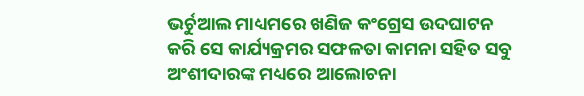ଭର୍ଚୁଆଲ ମାଧ୍ୟମରେ ଖଣିଜ କଂଗ୍ରେସ ଉଦଘାଟନ କରି ସେ କାର୍ଯ୍ୟକ୍ରମର ସଫଳତା କାମନା ସହିତ ସବୁ ଅଂଶୀଦାରଙ୍କ ମଧ୍ୟରେ ଆଲୋଚନା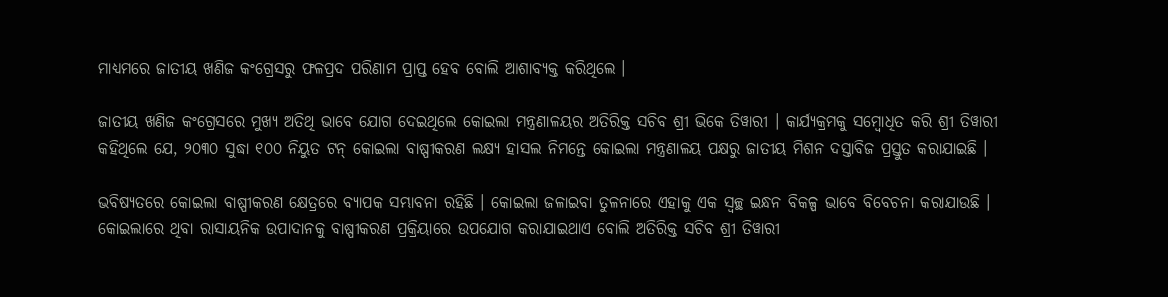ମାଧ୍ୟମରେ ଜାତୀୟ ଖଣିଜ କଂଗ୍ରେସରୁ ଫଳପ୍ରଦ ପରିଣାମ ପ୍ରାପ୍ତ ହେବ ବୋଲି ଆଶାବ୍ୟକ୍ତ କରିଥିଲେ ।

ଜାତୀୟ ଖଣିଜ କଂଗ୍ରେସରେ ମୁଖ୍ୟ ଅତିଥି ଭାବେ ଯୋଗ ଦେଇଥିଲେ କୋଇଲା ମନ୍ତ୍ରଣାଳୟର ଅତିରିକ୍ତ ସଚିବ ଶ୍ରୀ ଭିକେ ତିୱାରୀ । କାର୍ଯ୍ୟକ୍ରମକୁ ସମ୍ବୋଧିତ କରି ଶ୍ରୀ ତିୱାରୀ କହିଥିଲେ ଯେ, ୨୦୩୦ ସୁଦ୍ଧା ୧୦୦ ନିୟୁତ ଟନ୍‌ କୋଇଲା ବାଷ୍ପୀକରଣ ଲକ୍ଷ୍ୟ ହାସଲ ନିମନ୍ତେ କୋଇଲା ମନ୍ତ୍ରଣାଳୟ ପକ୍ଷରୁ ଜାତୀୟ ମିଶନ ଦସ୍ତାବିଜ ପ୍ରସ୍ତୁତ କରାଯାଇଛି ।

ଭବିଷ୍ୟତରେ କୋଇଲା ବାଷ୍ପୀକରଣ କ୍ଷେତ୍ରରେ ବ୍ୟାପକ ସମ୍ଭାବନା ରହିଛି । କୋଇଲା ଜଳାଇବା ତୁଳନାରେ ଏହାକୁ ଏକ ସ୍ବଚ୍ଛ ଇନ୍ଧନ ବିକଳ୍ପ ଭାବେ ବିବେଚନା କରାଯାଉଛି । କୋଇଲାରେ ଥିବା ରାସାୟନିକ ଉପାଦାନକୁ ବାଷ୍ପୀକରଣ ପ୍ରକ୍ରିୟାରେ ଉପଯୋଗ କରାଯାଇଥାଏ ବୋଲି ଅତିରିକ୍ତ ସଚିବ ଶ୍ରୀ ତିୱାରୀ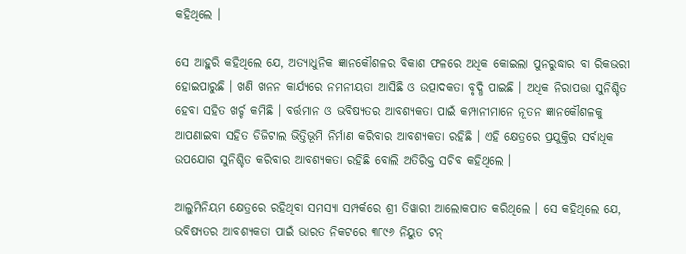କହିଥିଲେ ।

ସେ ଆହୁରି କହିଥିଲେ ଯେ, ଅତ୍ୟାଧୁନିକ ଜ୍ଞାନକୌଶଳର ବିକାଶ ଫଳରେ ଅଧିକ କୋଇଲା ପୁନରୁଦ୍ଧାର ବା ରିକଭରୀ ହୋଇପାରୁଛି । ଖଣି ଖନନ କାର୍ଯ୍ୟରେ ନମନୀୟତା ଆସିଛି ଓ ଉତ୍ପାଦକତା ବୃଦ୍ଧି ପାଇଛି । ଅଧିକ ନିରାପତ୍ତା ସୁନିଶ୍ଚିତ ହେବା ସହିତ ଖର୍ଚ୍ଚ କମିଛି । ବର୍ତ୍ତମାନ ଓ ଭବିଷ୍ୟତର ଆବଶ୍ୟକତା ପାଇଁ କମ୍ପାନୀମାନେ ନୂତନ ଜ୍ଞାନକୌଶଳକୁ ଆପଣାଇବା ସହିତ ଡିଜିଟାଲ ଭିତ୍ତିଭୂମି ନିର୍ମାଣ କରିବାର ଆବଶ୍ୟକତା ରହିଛି । ଏହି କ୍ଷେତ୍ରରେ ପ୍ରଯୁକ୍ତିର ସର୍ବାଧିକ ଉପଯୋଗ ସୁନିଶ୍ଚିତ କରିବାର ଆବଶ୍ୟକତା ରହିଛି ବୋଲି ଅତିରିକ୍ତ ସଚିବ କହିଥିଲେ ।

ଆଲୁମିନିୟମ କ୍ଷେତ୍ରରେ ରହିଥିବା ସମସ୍ୟା ସମ୍ପର୍କରେ ଶ୍ରୀ ତିୱାରୀ ଆଲୋକପାତ କରିଥିଲେ । ସେ କହିଥିଲେ ଯେ, ଭବିଷ୍ୟତର ଆବଶ୍ୟକତା ପାଇଁ ଭାରତ ନିକଟରେ ୩୮୯୬ ନିୟୁତ ଟନ୍‌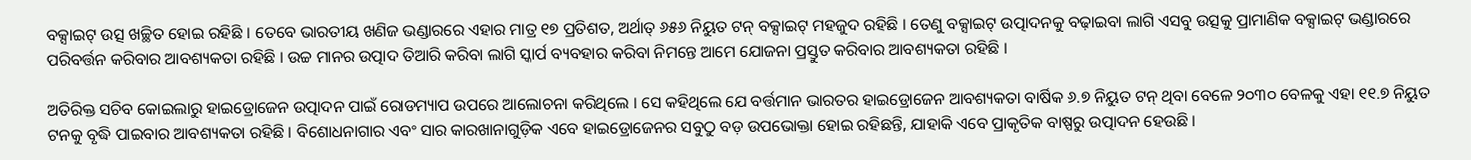ବକ୍ସାଇଟ୍‌ ଉତ୍ସ ଖଚ୍ଛିତ ହୋଇ ରହିଛି । ତେବେ ଭାରତୀୟ ଖଣିଜ ଭଣ୍ଡାରରେ ଏହାର ମାତ୍ର ୧୭ ପ୍ରତିଶତ, ଅର୍ଥାତ୍‌ ୬୫୬ ନିୟୁତ ଟନ୍‌ ବକ୍ସାଇଟ୍‌ ମହଜୁଦ ରହିଛି । ତେଣୁ ବକ୍ସାଇଟ୍‌ ଉତ୍ପାଦନକୁ ବଢ଼ାଇବା ଲାଗି ଏସବୁ ଉତ୍ସକୁ ପ୍ରାମାଣିକ ବକ୍ସାଇଟ୍‌ ଭଣ୍ଡାରରେ ପରିବର୍ତ୍ତନ କରିବାର ଆବଶ୍ୟକତା ରହିଛି । ଉଚ୍ଚ ମାନର ଉତ୍ପାଦ ତିଆରି କରିବା ଲାଗି ସ୍କାର୍ପ ବ୍ୟବହାର କରିବା ନିମନ୍ତେ ଆମେ ଯୋଜନା ପ୍ରସ୍ତୁତ କରିବାର ଆବଶ୍ୟକତା ରହିଛି ।

ଅତିରିକ୍ତ ସଚିବ କୋଇଲାରୁ ହାଇଡ୍ରୋଜେନ ଉତ୍ପାଦନ ପାଇଁ ରୋଡମ୍ୟାପ ଉପରେ ଆଲୋଚନା କରିଥିଲେ । ସେ କହିଥିଲେ ଯେ ବର୍ତ୍ତମାନ ଭାରତର ହାଇଡ୍ରୋଜେନ ଆବଶ୍ୟକତା ବାର୍ଷିକ ୬.୭ ନିୟୁତ ଟନ୍‌ ଥିବା ବେଳେ ୨୦୩୦ ବେଳକୁ ଏହା ୧୧.୭ ନିୟୁତ ଟନକୁ ବୃଦ୍ଧି ପାଇବାର ଆବଶ୍ୟକତା ରହିଛି । ବିଶୋଧନାଗାର ଏବଂ ସାର କାରଖାନାଗୁଡ଼ିକ ଏବେ ହାଇଡ୍ରୋଜେନର ସବୁଠୁ ବଡ଼ ଉପଭୋକ୍ତା ହୋଇ ରହିଛନ୍ତି, ଯାହାକି ଏବେ ପ୍ରାକୃତିକ ବାଷ୍ପରୁ ଉତ୍ପାଦନ ହେଉଛି ।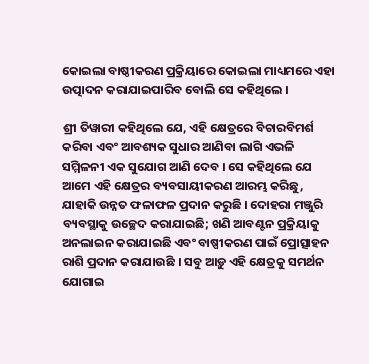କୋଇଲା ବାଷ୍ଠୀକରଣ ପ୍ରକ୍ରିୟାରେ କୋଇଲା ମାଧ୍ୟମରେ ଏହା ଉତ୍ପାଦନ କରାଯାଇପାରିବ ବୋଲି ସେ କହିଥିଲେ ।

ଶ୍ରୀ ତିୱାରୀ କହିଥିଲେ ଯେ, ଏହି କ୍ଷେତ୍ରରେ ବିଚାରବିମର୍ଶ କରିବା ଏବଂ ଆବଶ୍ୟକ ସୁଧାର ଆଣିବା ଲାଗି ଏଭଳି ସମ୍ମିଳନୀ ଏକ ସୁଯୋଗ ଆଣି ଦେବ । ସେ କହିଥିଲେ ଯେ ଆମେ ଏହି କ୍ଷେତ୍ରର ବ୍ୟବସାୟୀକରଣ ଆରମ୍ଭ କରିଛୁ, ଯାହାକି ଉନ୍ନତ ଫଳାଫଳ ପ୍ରଦାନ କରୁଛି । ଦୋହରା ମଞ୍ଜୁରି ବ୍ୟବସ୍ଥାକୁ ଉଚ୍ଛେଦ କରାଯାଇଛି; ଖଣି ଆବଣ୍ଟନ ପ୍ରକ୍ରିୟାକୁ ଅନଲାଇନ କରାଯାଇଛି ଏବଂ ବାଷ୍ପୀକରଣ ପାଇଁ ପ୍ରୋତ୍ସାହନ ରାଶି ପ୍ରଦାନ କରାଯାଉଛି । ସବୁ ଆଡ଼ୁ ଏହି କ୍ଷେତ୍ରକୁ ସମର୍ଥନ ଯୋଗାଇ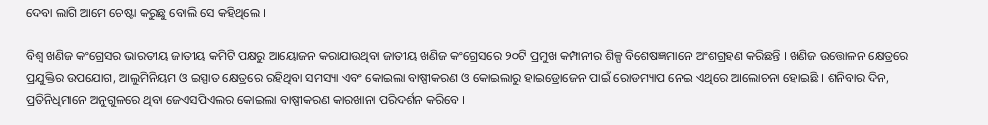ଦେବା ଲାଗି ଆମେ ଚେଷ୍ଟା କରୁଛୁ ବୋଲି ସେ କହିଥିଲେ ।

ବିଶ୍ବ ଖଣିଜ କଂଗ୍ରେସର ଭାରତୀୟ ଜାତୀୟ କମିଟି ପକ୍ଷରୁ ଆୟୋଜନ କରାଯାଉଥିବା ଜାତୀୟ ଖଣିଜ କଂଗ୍ରେସରେ ୨୦ଟି ପ୍ରମୁଖ କମ୍ପାନୀର ଶିଳ୍ପ ବିଶେଷଜ୍ଞମାନେ ଅଂଶଗ୍ରହଣ କରିଛନ୍ତି । ଖଣିଜ ଉତ୍ତୋଳନ କ୍ଷେତ୍ରରେ ପ୍ରଯୁକ୍ତିର ଉପଯୋଗ, ଆଲୁମିନିୟମ ଓ ଇସ୍ପାତ କ୍ଷେତ୍ରରେ ରହିଥିବା ସମସ୍ୟା ଏବଂ କୋଇଲା ବାଷ୍ପୀକରଣ ଓ କୋଇଲାରୁ ହାଇଡ୍ରୋଜେନ ପାଇଁ ରୋଡମ୍ୟାପ ନେଇ ଏଥିରେ ଆଲୋଚନା ହୋଇଛି । ଶନିବାର ଦିନ, ପ୍ରତିନିଧିମାନେ ଅନୁଗୁଳରେ ଥିବା ଜେଏସପିଏଲର କୋଇଲା ବାଷ୍ପୀକରଣ କାରଖାନା ପରିଦର୍ଶନ କରିବେ ।